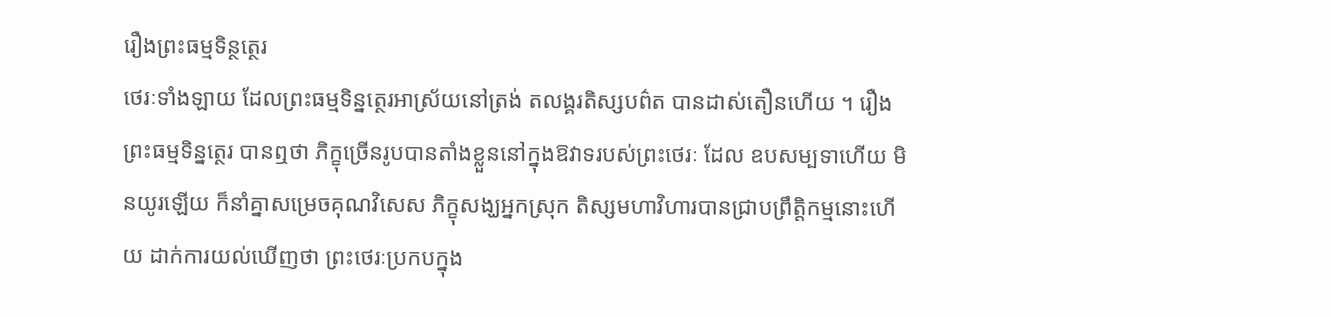រឿងព្រះធម្មទិន្ថត្ថេរ
ថេរៈទាំងឡាយ ដែលព្រះធម្មទិន្នត្ថេរអាស្រ័យនៅត្រង់ តលង្គរតិស្សបព៌ត បានដាស់តឿនហើយ ។ រឿង ព្រះធម្មទិន្នត្ថេរ បានឮថា ភិក្ខុច្រើនរូបបានតាំងខ្លួននៅក្នុងឱវាទរបស់ព្រះថេរៈ ដែល ឧបសម្បទាហើយ មិនយូរឡើយ ក៏នាំគ្នាសម្រេចគុណវិសេស ភិក្ខុសង្ឃអ្នកស្រុក តិស្សមហាវិហារបានជ្រាបព្រឹត្តិកម្មនោះហើយ ដាក់ការយល់ឃើញថា ព្រះថេរៈប្រកបក្នុង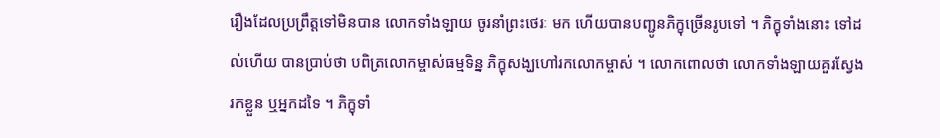រឿងដែលប្រព្រឹត្តទៅមិនបាន លោកទាំងឡាយ ចូរនាំព្រះថេរៈ មក ហើយបានបញ្ជូនភិក្ខុច្រើនរូបទៅ ។ ភិក្ខុទាំងនោះ ទៅដល់ហើយ បានប្រាប់ថា បពិត្រលោកម្ចាស់ធម្មទិន្ន ភិក្ខុសង្ឃហៅរកលោកម្ចាស់ ។ លោកពោលថា លោកទាំងឡាយគួរស្វែងរកខ្លួន ឬអ្នកដទៃ ។ ភិក្ខុទាំ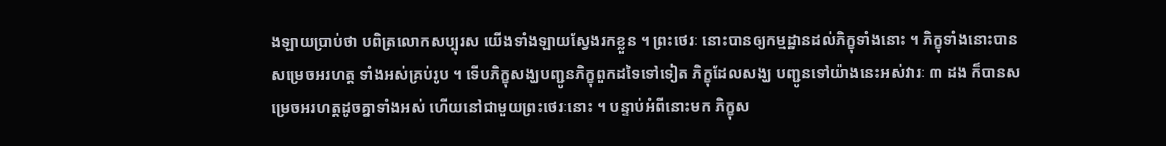ងឡាយប្រាប់ថា បពិត្រលោកសប្បុរស យើងទាំងឡាយស្វែងរកខ្លួន ។ ព្រះថេរៈ នោះបានឲ្យកម្មដ្ឋានដល់ភិក្ខុទាំងនោះ ។ ភិក្ខុទាំងនោះបានសម្រេចអរហត្ត ទាំងអស់គ្រប់រូប ។ ទើបភិក្ខុសង្ឃបញ្ជូនភិក្ខុពួកដទៃទៅទៀត ភិក្ខុដែលសង្ឃ បញ្ជូនទៅយ៉ាងនេះអស់វារៈ ៣ ដង ក៏បានសម្រេចអរហត្តដូចគ្នាទាំងអស់ ហើយនៅជាមួយព្រះថេរៈនោះ ។ បន្ទាប់អំពីនោះមក ភិក្ខុស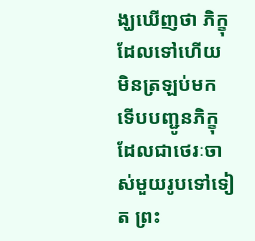ង្ឃឃើញថា ភិក្ខុ ដែលទៅហើយ មិនត្រឡប់មក ទើបបញ្ជូនភិក្ខុដែលជាថេរៈចាស់មួយរូបទៅទៀត ព្រះ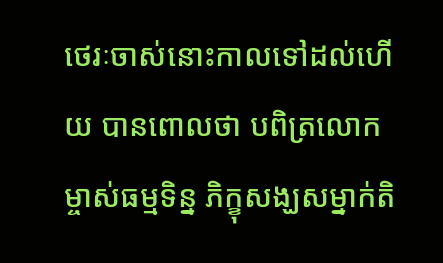ថេរៈចាស់នោះកាលទៅដល់ហើយ បានពោលថា បពិត្រលោក ម្ចាស់ធម្មទិន្ន ភិក្ខុសង្ឃសម្នាក់តិ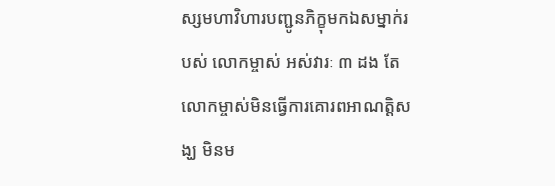ស្សមហាវិហារបញ្ជូនភិក្ខុមកឯសម្នាក់របស់ លោកម្ចាស់ អស់វារៈ ៣ ដង តែលោកម្ចាស់មិនធ្វើការគោរពអាណត្តិសង្ឃ មិនម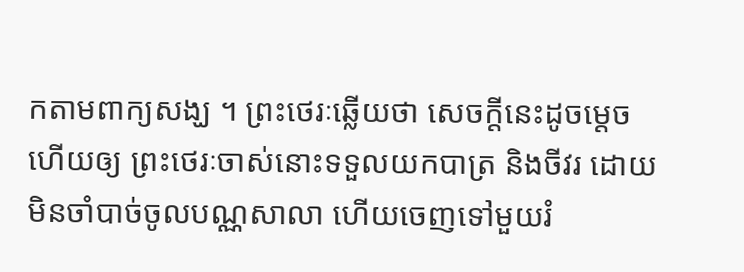កតាមពាក្យសង្ឃ ។ ព្រះថេរៈឆ្លើយថា សេចក្តីនេះដូចម្តេច ហើយឲ្យ ព្រះថេរៈចាស់នោះទទួលយកបាត្រ និងចីវរ ដោយមិនចាំបាច់ចូលបណ្ណសាលា ហើយចេញទៅមួយរំ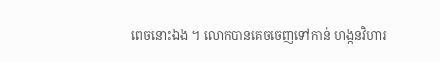ពេចនោះឯង ។ លោកបានគេចចេញទៅកាន់ ហង្កនវិហារ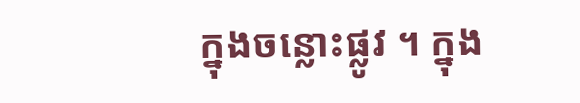ក្នុងចន្លោះផ្លូវ ។ ក្នុង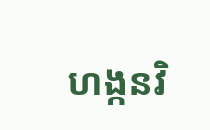ហង្កនវិ